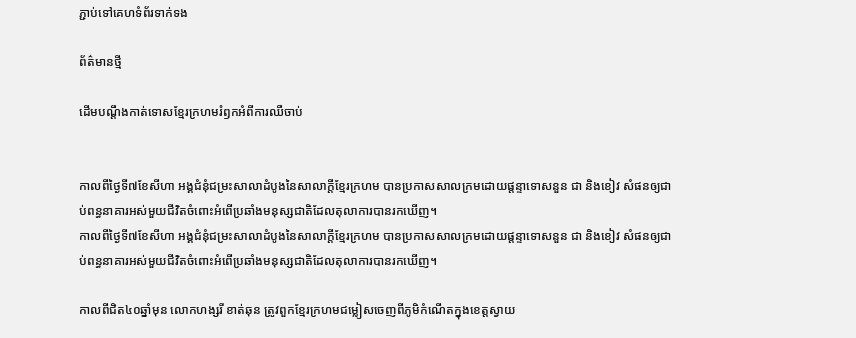ភ្ជាប់ទៅគេហទំព័រទាក់ទង

ព័ត៌មានថ្មី

ដើមបណ្តឹងកាត់ទោសខ្មែរក្រហមរំឭកអំពីការឈឺចាប់


កាលពីថ្ងៃទី៧ខែសីហា អង្គជំនុំជម្រះសាលាដំបូងនៃសាលាក្តីខ្មែរក្រហម បានប្រកាសសាលក្រមដោយផ្តន្ទាទោសនួន ជា និងខៀវ សំផនឲ្យជាប់ពន្ធនាគារអស់មួយជីវិតចំពោះអំពើប្រឆាំងមនុស្សជាតិដែលតុលាការបានរកឃើញ។
កាលពីថ្ងៃទី៧ខែសីហា អង្គជំនុំជម្រះសាលាដំបូងនៃសាលាក្តីខ្មែរក្រហម បានប្រកាសសាលក្រមដោយផ្តន្ទាទោសនួន ជា និងខៀវ សំផនឲ្យជាប់ពន្ធនាគារអស់មួយជីវិតចំពោះអំពើប្រឆាំងមនុស្សជាតិដែលតុលាការបានរកឃើញ។

កាលពីជិត៤០ឆ្នាំមុន លោកហង្សរី ខាត់ឆុន ត្រូវពួកខ្មែរក្រហមជម្លៀសចេញពីភូមិកំណើតក្នុងខេត្តស្វាយ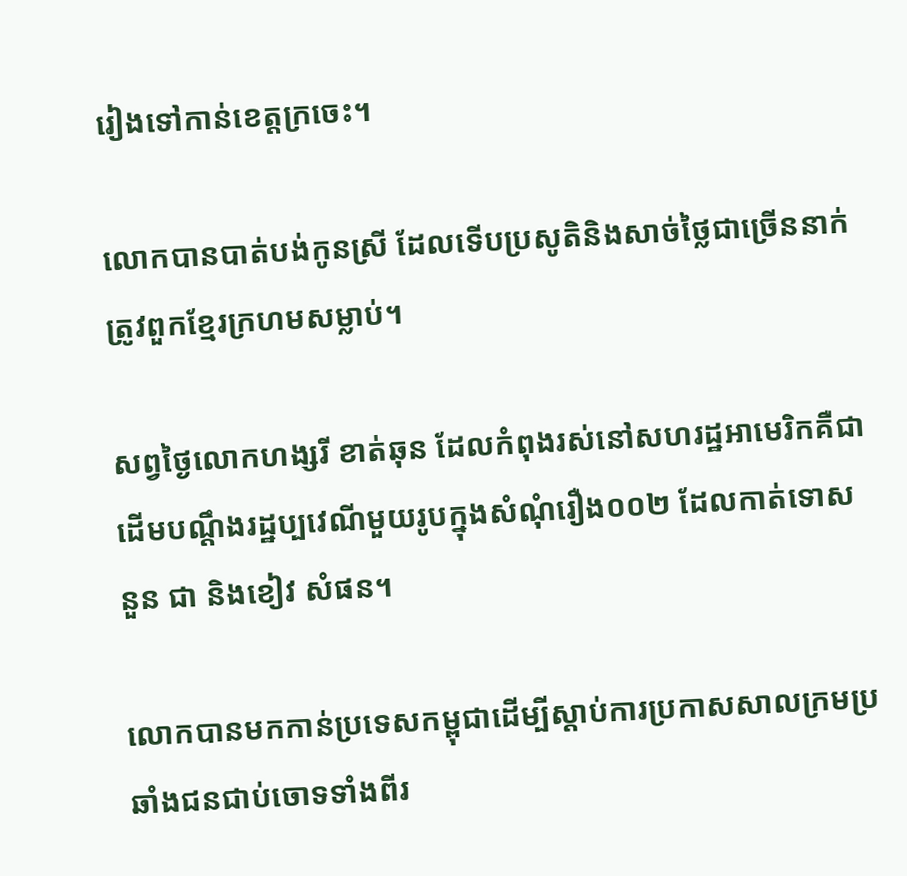រៀងទៅកាន់ខេត្តក្រចេះ។

លោកបានបាត់បង់កូនស្រី ដែលទើបប្រសូតិនិងសាច់ថ្លៃជាច្រើននាក់ត្រូវពួកខ្មែរក្រហមសម្លាប់។

សព្វថ្ងៃលោកហង្សរី ខាត់ឆុន ដែលកំពុងរស់នៅសហរដ្ឋអាមេរិកគឺជាដើមបណ្តឹងរដ្ឋប្បវេណីមួយរូបក្នុងសំណុំរឿង០០២ ដែលកាត់ទោសនួន ជា និងខៀវ សំផន។

លោកបានមកកាន់ប្រទេសកម្ពុជាដើម្បីស្តាប់ការប្រកាសសាលក្រមប្រឆាំងជនជាប់ចោទទាំងពីរ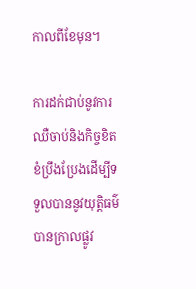កាលពីខែមុន។

ការដក់ជាប់នូវការឈឺចាប់និងកិច្ចខិតខំប្រឹងប្រែងដើម្បីទទួលបាននូវយុត្តិធម៌បានក្រាលផ្លូវ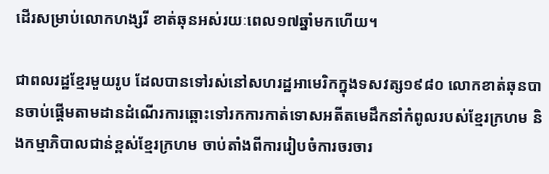ដើរសម្រាប់លោកហង្សរី ខាត់ឆុនអស់រយៈពេល១៧ឆ្នាំមកហើយ។

ជាពលរដ្ឋខ្មែរមួយរូប ដែលបានទៅរស់នៅសហរដ្ឋអាមេរិកក្នុងទសវត្ស១៩៨០ លោកខាត់ឆុនបានចាប់ផ្តើមតាមដានដំណើរការឆ្ពោះទៅរកការកាត់ទោសអតីតមេដឹកនាំកំពូលរបស់ខ្មែរក្រហម និងកម្មាភិបាលជាន់ខ្ពស់ខ្មែរក្រហម ចាប់តាំងពីការរៀបចំការចរចារ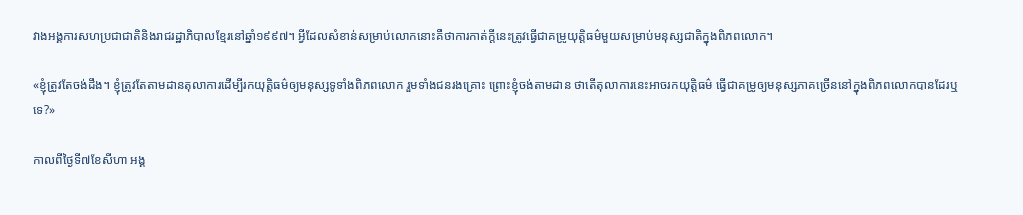វាងអង្គការសហប្រជាជាតិនិងរាជរដ្ឋាភិបាលខ្មែរនៅឆ្នាំ១៩៩៧។ អ្វីដែលសំខាន់សម្រាប់លោកនោះគឺថាការកាត់ក្តីនេះត្រូវធ្វើជាគម្រូយុត្តិធម៌មួយសម្រាប់មនុស្សជាតិក្នុងពិភពលោក។

«ខ្ញុំត្រូវតែចង់ដឹង។ ខ្ញុំត្រូវតែតាមដានតុលាការដើម្បីរកយុត្តិធម៌ឲ្យមនុស្សទូទាំងពិភពលោក រួមទាំងជនរងគ្រោះ ព្រោះខ្ញុំចង់តាមដាន ថាតើតុលាការនេះអាចរកយុត្តិធម៌ ធ្វើជាគម្រូឲ្យមនុស្សភាគច្រើននៅក្នុងពិភពលោកបានដែរឬទេ?»

កាលពីថ្ងៃទី៧ខែសីហា អង្គ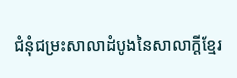ជំនុំជម្រះសាលាដំបូងនៃសាលាក្តីខ្មែរ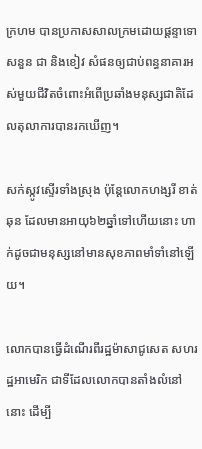ក្រហម បានប្រកាសសាលក្រមដោយផ្តន្ទាទោសនួន ជា និងខៀវ សំផនឲ្យជាប់ពន្ធនាគារអស់មួយជីវិតចំពោះអំពើប្រឆាំងមនុស្សជាតិដែលតុលាការបានរកឃើញ។

សក់ស្កូវស្ទើរទាំងស្រុង ប៉ុន្តែលោកហង្សរី ខាត់ឆុន ដែលមានអាយុ៦២ឆ្នាំទៅហើយនោះ ហាក់ដូចជាមនុស្សនៅមានសុខភាពមាំទាំនៅឡើយ។

លោកបានធ្វើដំណើរពីរដ្ឋម៉ាសាជូសេត សហរដ្ឋអាមេរិក ជាទីដែលលោកបានតាំងលំនៅនោះ ដើម្បី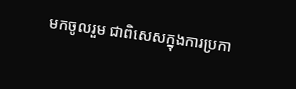មកចូលរួម ជាពិសេសក្នុងការប្រកា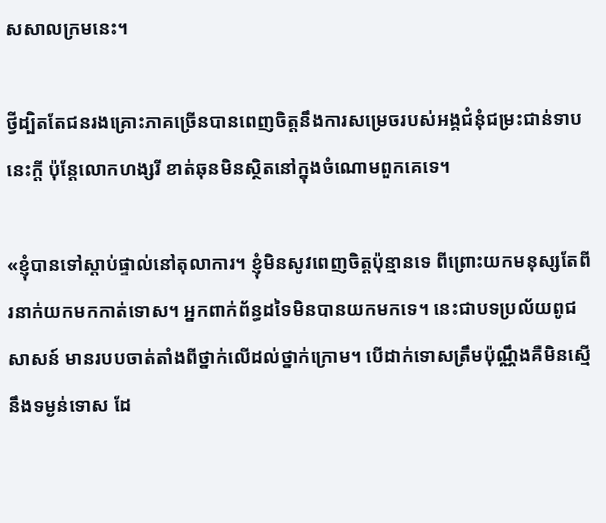សសាលក្រមនេះ។

ថ្វីដ្បិតតែជនរងគ្រោះភាគច្រើនបានពេញចិត្តនឹងការសម្រេចរបស់អង្គជំនុំជម្រះជាន់ទាបនេះក្តី ប៉ុន្តែលោកហង្សរី ខាត់ឆុនមិនស្ថិតនៅក្នុងចំណោមពួកគេទេ។

«ខ្ញុំបានទៅស្តាប់ផ្ទាល់នៅតុលាការ។ ខ្ញុំមិនសូវពេញចិត្តប៉ុន្មានទេ ពីព្រោះយកមនុស្សតែពីរនាក់យកមកកាត់ទោស។ អ្នកពាក់ព័ន្ធដទៃមិនបានយកមកទេ។ នេះជាបទប្រល័យពូជសាសន៍ មានរបបចាត់តាំងពីថ្នាក់លើដល់ថ្នាក់ក្រោម។ បើដាក់ទោសត្រឹមប៉ុណ្ណឹងគឺមិនស្មើនឹងទម្ងន់ទោស ដែ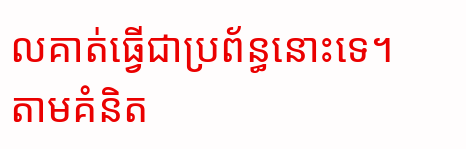លគាត់ធ្វើជាប្រព័ន្ធនោះទេ។ តាមគំនិត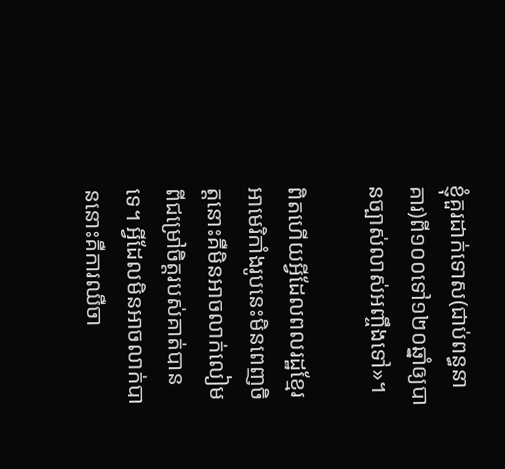ខ្ញុំគួរដាក់ទោស(ជាប់ពន្ធនាគារ)ពី១០០ទៅ១២០ឆ្នាំឲ្យបានច្បាស់លាស់អញ្ចឹងទៅ»។

ពិតហើយអ្វីដែលពលរដ្ឋខ្មែរអាមេរិកាំងរូបនេះមិនពេញចិត្តនោះគឺមិនអាចលាក់លៀមពីជម្រៅចិត្តរបស់គាត់បានទេ។ អ្វីដែលមិនអាចលាក់បាននោះគឺការឈឺចា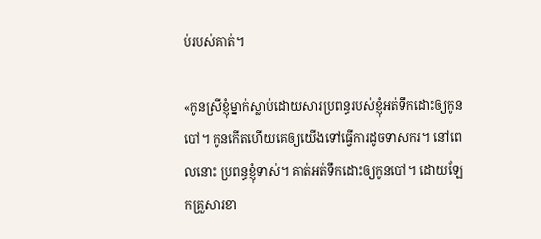ប់របស់គាត់។

«កូនស្រីខ្ញុំម្នាក់ស្លាប់ដោយសារប្រពន្ធរបស់ខ្ញុំអត់ទឹកដោះឲ្យកូនបៅ។ កូនកើតហើយគេឲ្យយើងទៅធ្វើការដូចទាសករ។ នៅពេលនោះ ប្រពន្ធខ្ញុំទាស់។ គាត់អត់ទឹកដោះឲ្យកូនបៅ។ ដោយឡែកគ្រួសារខា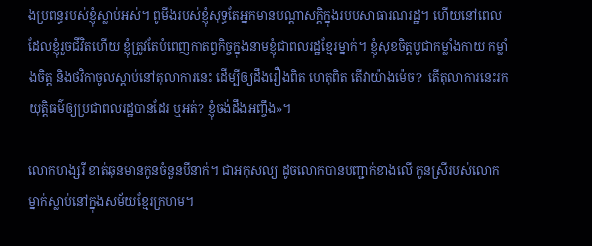ងប្រពន្ធរបស់ខ្ញុំស្លាប់អស់។ ពូមីងរបស់ខ្ញុំសុទ្ធតែអ្នកមានបណ្តាសក្តិក្នុងរបបសាធារណរដ្ឋ។ ហើយនៅពេលដែលខ្ញុំរួចជីវិតហើយ ខ្ញុំត្រូវតែបំពេញកាតព្វកិច្ចក្នុងនាមខ្ញុំជាពលរដ្ឋខ្មែរម្នាក់។ ខ្ញុំសុខចិត្តបូជាកម្លាំងកាយ កម្លាំងចិត្ត និងថវិកាចូលស្តាប់នៅតុលាការនេះ ដើម្បីឲ្យដឹងរឿងពិត ហេតុពិត តើវាយ៉ាងម៉េច?  តើតុលាការនេះរកយុត្តិធម៌ឲ្យប្រជាពលរដ្ឋបានដែរ ឬអត់? ខ្ញុំចង់ដឹងអញ្ចឹង»។

លោកហង្សរី ខាត់ឆុនមានកូនចំនួនបីនាក់។ ជាអកុសល្យ ដូចលោកបានបញ្ជាក់ខាងលើ កូនស្រីរបស់លោកម្នាក់ស្លាប់នៅក្នុងសម័យខ្មែរក្រហម។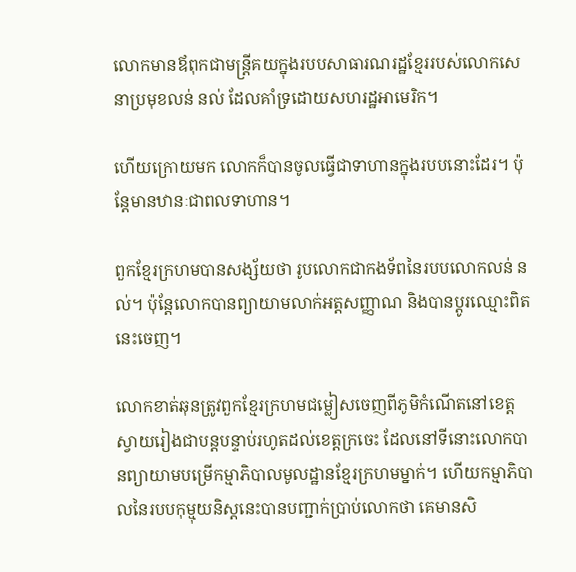លោកមានឪពុកជាមន្ត្រីគយក្នុងរបបសាធារណរដ្ឋខ្មែររបស់លោកសេនាប្រមុខលន់ នល់ ដែលគាំទ្រដោយសហរដ្ឋអាមេរិក។

ហើយក្រោយមក លោកក៏បានចូលធ្វើជាទាហានក្នុងរបបនោះដែរ។ ប៉ុន្តែមានឋានៈជាពលទាហាន។

ពួកខ្មែរក្រហមបានសង្ស័យថា រូបលោកជាកងទ័ពនៃរបបលោកលន់ នល់។ ប៉ុន្តែលោកបានព្យាយាមលាក់អត្តសញ្ញាណ និងបានប្តូរឈ្មោះពិតនេះចេញ។

លោកខាត់ឆុនត្រូវពួកខ្មែរក្រហមជម្លៀសចេញពីភូមិកំណើតនៅខេត្តស្វាយរៀងជាបន្តបន្ទាប់រហូតដល់ខេត្តក្រចេះ ដែលនៅទីនោះលោកបានព្យាយាមបម្រើកម្មាភិបាលមូលដ្ឋានខ្មែរក្រហមម្នាក់។ ហើយកម្មាភិបាលនៃរបបកុម្មុយនិស្តនេះបានបញ្ជាក់ប្រាប់លោកថា គេមានសិ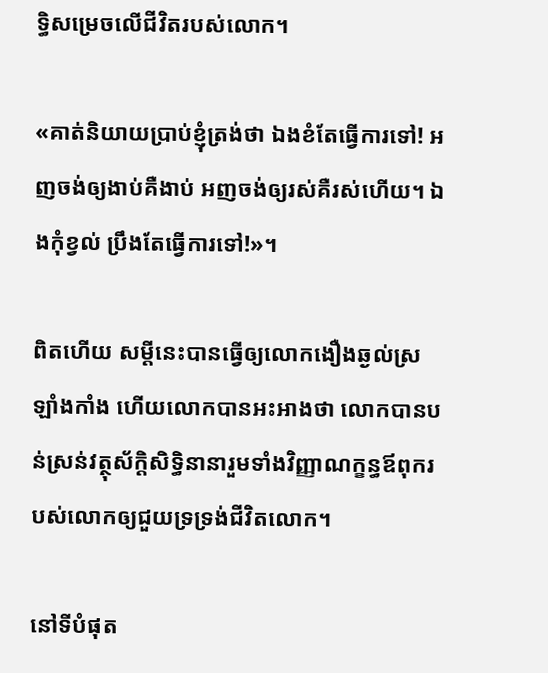ទ្ធិសម្រេចលើជីវិតរបស់លោក។

«គាត់និយាយប្រាប់ខ្ញុំត្រង់ថា ឯងខំតែធ្វើការទៅ! អញចង់ឲ្យងាប់គឺងាប់ អញចង់ឲ្យរស់គឺរស់ហើយ។ ឯងកុំខ្វល់ ប្រឹងតែធ្វើការទៅ!»។

ពិតហើយ សម្តីនេះបានធ្វើឲ្យលោកងឿងឆ្ងល់ស្រឡាំងកាំង ហើយលោកបានអះអាងថា លោកបានបន់ស្រន់វត្ថុស័ក្តិសិទ្ធិនានារួមទាំងវិញ្ញាណក្ខន្ធឪពុករបស់លោកឲ្យជួយទ្រទ្រង់ជីវិតលោក។

នៅទីបំផុត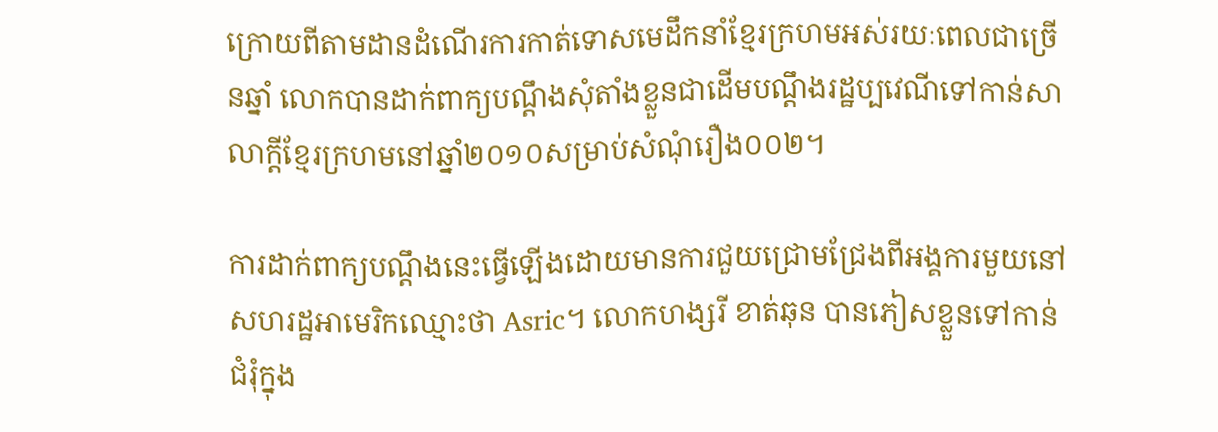ក្រោយពីតាមដានដំណើរការកាត់ទោសមេដឹកនាំខ្មែរក្រហមអស់រយៈពេលជាច្រើនឆ្នាំ លោកបានដាក់ពាក្យបណ្តឹងសុំតាំងខ្លួនជាដើមបណ្តឹងរដ្ឋប្បវេណីទៅកាន់សាលាក្តីខ្មែរក្រហមនៅឆ្នាំ២០១០សម្រាប់សំណុំរឿង០០២។

ការដាក់ពាក្យបណ្តឹងនេះធ្វើឡើងដោយមានការជួយជ្រោមជ្រែងពីអង្គការមួយនៅសហរដ្ឋអាមេរិកឈ្មោះថា Asric។ លោកហង្សរី ខាត់ឆុន បានភៀសខ្លួនទៅកាន់ជំរុំក្នុង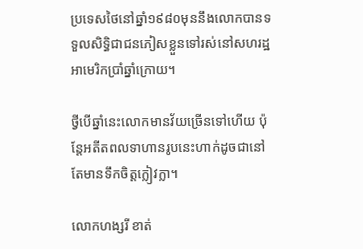ប្រទេសថៃនៅឆ្នាំ១៩៨០មុននឹងលោកបានទទួលសិទ្ធិជាជនភៀសខ្លួនទៅរស់នៅសហរដ្ឋអាមេរិកប្រាំឆ្នាំក្រោយ។

ថ្វីបើឆ្នាំនេះលោកមានវ័យច្រើនទៅហើយ ប៉ុន្តែអតីតពលទាហានរូបនេះហាក់ដូចជានៅតែមានទឹកចិត្តក្លៀវក្លា។

លោកហង្សរី ខាត់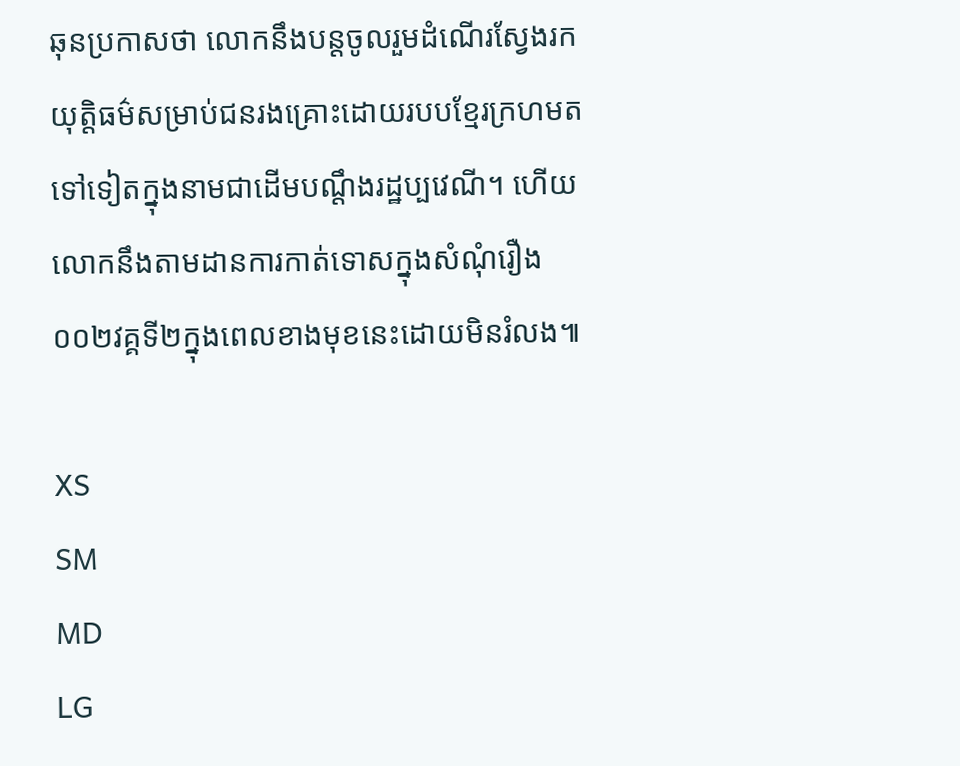ឆុនប្រកាសថា លោកនឹងបន្តចូលរួមដំណើរស្វែងរកយុត្តិធម៌សម្រាប់ជនរងគ្រោះដោយរបបខ្មែរក្រហមតទៅទៀតក្នុងនាមជាដើមបណ្តឹងរដ្ឋប្បវេណី។ ហើយលោកនឹងតាមដានការកាត់ទោសក្នុងសំណុំរឿង០០២វគ្គទី២ក្នុងពេលខាងមុខនេះដោយមិនរំលង៕

XS
SM
MD
LG